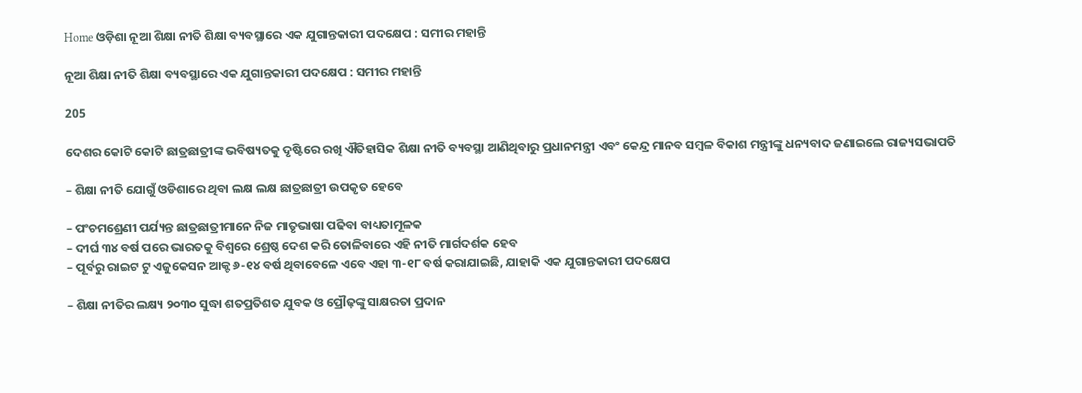Home ଓଡ଼ିଶା ନୂଆ ଶିକ୍ଷା ନୀତି ଶିକ୍ଷା ବ୍ୟବସ୍ଥାରେ ଏକ ଯୁଗାନ୍ତକାରୀ ପଦକ୍ଷେପ : ସମୀର ମହାନ୍ତି

ନୂଆ ଶିକ୍ଷା ନୀତି ଶିକ୍ଷା ବ୍ୟବସ୍ଥାରେ ଏକ ଯୁଗାନ୍ତକାରୀ ପଦକ୍ଷେପ : ସମୀର ମହାନ୍ତି

205

ଦେଶର କୋଟି କୋଟି ଛାତ୍ରଛାତ୍ରୀଙ୍କ ଭବିଷ୍ୟତକୁ ଦୃଷ୍ଟିରେ ରଖି ଐତିହାସିକ ଶିକ୍ଷା ନୀତି ବ୍ୟବସ୍ଥା ଆଣିଥିବାରୁ ପ୍ରଧାନମନ୍ତ୍ରୀ ଏବଂ କେନ୍ଦ୍ର ମାନବ ସମ୍ବଳ ବିକାଶ ମନ୍ତ୍ରୀଙ୍କୁ ଧନ୍ୟବାଦ ଜଣାଇଲେ ରାଜ୍ୟସଭାପତି

– ଶିକ୍ଷା ନୀତି ଯୋଗୁଁ ଓଡିଶାରେ ଥିବା ଲକ୍ଷ ଲକ୍ଷ ଛାତ୍ରଛାତ୍ରୀ ଉପକୃତ ହେବେ

– ପଂଚମଶ୍ରେଣୀ ପର୍ଯ୍ୟନ୍ତ ଛାତ୍ରଛାତ୍ରୀମାନେ ନିଜ ମାତୃଭାଷା ପଢିବା ବାଧ୍ୟତାମୂଳକ
– ଦୀର୍ଘ ୩୪ ବର୍ଷ ପରେ ଭାରତକୁ ବିଶ୍ୱରେ ଶ୍ରେଷ୍ଠ ଦେଶ କରି ତୋଳିବାରେ ଏହି ନୀତି ମାର୍ଗଦର୍ଶକ ହେବ
– ପୂର୍ବରୁ ରାଇଟ ଟୁ ଏଜୁକେସନ ଆକ୍ଟ ୬-୧୪ ବର୍ଷ ଥିବାବେଳେ ଏବେ ଏହା ୩-୧୮ ବର୍ଷ କରାଯାଇଛି, ଯାହାକି ଏକ ଯୁଗାନ୍ତକାରୀ ପଦକ୍ଷେପ

– ଶିକ୍ଷା ନୀତିର ଲକ୍ଷ୍ୟ ୨୦୩୦ ସୁଦ୍ଧା ଶତପ୍ରତିଶତ ଯୁବକ ଓ ପ୍ରୌଢ଼ଙ୍କୁ ସାକ୍ଷରତା ପ୍ରଦାନ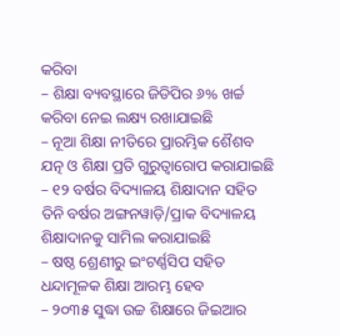କରିବା
– ଶିକ୍ଷା ବ୍ୟବସ୍ଥାରେ ଜିଡିପିର ୬% ଖର୍ଚ୍ଚ କରିବା ନେଇ ଲକ୍ଷ୍ୟ ରଖାଯାଇଛି
– ନୂଆ ଶିକ୍ଷା ନୀତିରେ ପ୍ରାରମ୍ଭିକ ଶୈଶବ ଯତ୍ନ ଓ ଶିକ୍ଷା ପ୍ରତି ଗୁରୁତ୍ୱାରୋପ କରାଯାଇଛି
– ୧୨ ବର୍ଷର ବିଦ୍ୟାଳୟ ଶିକ୍ଷାଦାନ ସହିତ ତିନି ବର୍ଷର ଅଙ୍ଗନୱାଡ଼ି/ପ୍ରାକ ବିଦ୍ୟାଳୟ ଶିକ୍ଷାଦାନକୁ ସାମିଲ କରାଯାଇଛି
– ଷଷ୍ଠ ଶ୍ରେଣୀରୁ ଇଂଟର୍ଣ୍ଣସିପ ସହିତ ଧନ୍ଦାମୂଳକ ଶିକ୍ଷା ଆରମ୍ଭ ହେବ
– ୨୦୩୫ ସୁଦ୍ଧା ଉଚ୍ଚ ଶିକ୍ଷାରେ ଜିଇଆର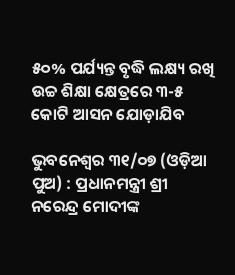୫୦% ପର୍ଯ୍ୟନ୍ତ ବୃଦ୍ଧି ଲକ୍ଷ୍ୟ ରଖି ଉଚ୍ଚ ଶିକ୍ଷା କ୍ଷେତ୍ରରେ ୩-୫ କୋଟି ଆସନ ଯୋଡ଼ାଯିବ

ଭୁବନେଶ୍ୱର ୩୧/୦୭ (ଓଡ଼ିଆ ପୁଅ) : ପ୍ରଧାନମନ୍ତ୍ରୀ ଶ୍ରୀ ନରେନ୍ଦ୍ର ମୋଦୀଙ୍କ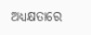ଅଧ୍ୟକ୍ଷତାରେ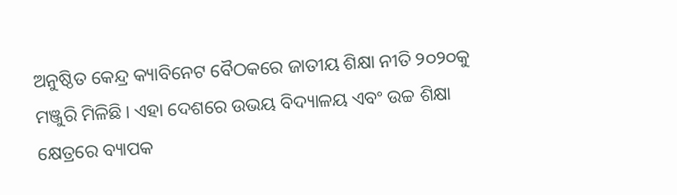ଅନୁଷ୍ଠିତ କେନ୍ଦ୍ର କ୍ୟାବିନେଟ ବୈଠକରେ ଜାତୀୟ ଶିକ୍ଷା ନୀତି ୨୦୨୦କୁ ମଞ୍ଜୁରି ମିଳିଛି। ଏହା ଦେଶରେ ଉଭୟ ବିଦ୍ୟାଳୟ ଏବଂ ଉଚ୍ଚ ଶିକ୍ଷା କ୍ଷେତ୍ରରେ ବ୍ୟାପକ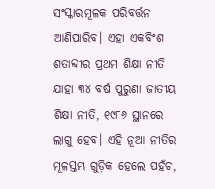ସଂସ୍କାରମୂଳକ ପରିବର୍ତ୍ତନ ଆଣିପାରିବ। ଏହା ଏକବିଂଶ ଶତାବ୍ଦୀର ପ୍ରଥମ ଶିକ୍ଷା ନୀତି ଯାହା ୩୪ ବର୍ଷ ପୁରୁଣା ଜାତୀୟ ଶିକ୍ଷା ନୀତି, ୧୯୮୬ ସ୍ଥାନରେ ଲାଗୁ ହେବ। ଏହି ନୂଆ ନୀତିର ମୂଳସ୍ତମ୍ଭ ଗୁଡ଼ିକ ହେଲେ ପହଁଚ,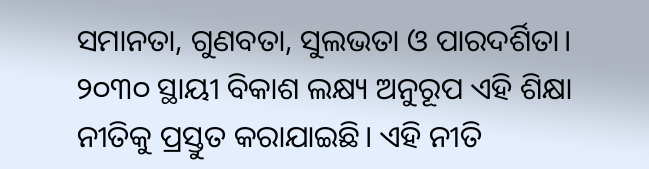ସମାନତା, ଗୁଣବତା, ସୁଲଭତା ଓ ପାରଦର୍ଶିତା। ୨୦୩୦ ସ୍ଥାୟୀ ବିକାଶ ଲକ୍ଷ୍ୟ ଅନୁରୂପ ଏହି ଶିକ୍ଷା ନୀତିକୁ ପ୍ରସ୍ତୁତ କରାଯାଇଛି। ଏହି ନୀତି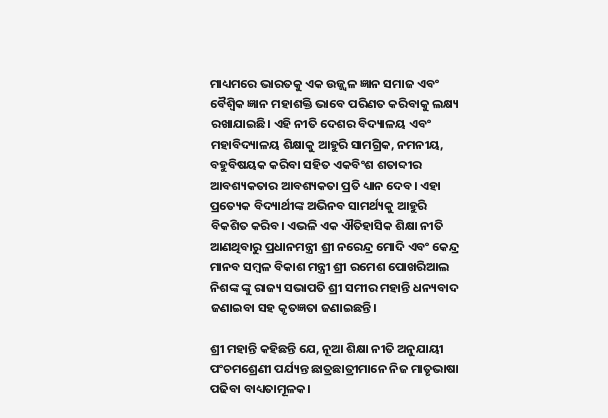ମାଧ୍ୟମରେ ଭାରତକୁ ଏକ ଉଜ୍ଜ୍ୱଳ ଜ୍ଞାନ ସମାଜ ଏବଂ ବୈଶ୍ୱିକ ଜ୍ଞାନ ମହାଶକ୍ତି ଭାବେ ପରିଣତ କରିବାକୁ ଲକ୍ଷ୍ୟ ରଖାଯାଇଛି। ଏହି ନୀତି ଦେଶର ବିଦ୍ୟାଳୟ ଏବଂ ମହାବିଦ୍ୟାଳୟ ଶିକ୍ଷାକୁ ଆହୁରି ସାମଗ୍ରିକ, ନମନୀୟ, ବହୁବିଷୟକ କରିବା ସହିତ ଏକବିଂଶ ଶତାବ୍ଦୀର ଆବଶ୍ୟକତାର ଆବଶ୍ୟକତା ପ୍ରତି ଧ୍ୟାନ ଦେବ। ଏହା ପ୍ରତ୍ୟେକ ବିଦ୍ୟାର୍ଥୀଙ୍କ ଅଭିନବ ସାମର୍ଥ୍ୟକୁ ଆହୁରି ବିକଶିତ କରିବ। ଏଭଳି ଏକ ଐତିହାସିକ ଶିକ୍ଷା ନୀତି ଆଣଥିବାରୁ ପ୍ରଧାନମନ୍ତ୍ରୀ ଶ୍ରୀ ନରେନ୍ଦ୍ର ମୋଦି ଏବଂ କେନ୍ଦ୍ର ମାନବ ସମ୍ବଳ ବିକାଶ ମନ୍ତ୍ରୀ ଶ୍ରୀ ରମେଶ ପୋଖରିଆଲ ନିଶଙ୍କ ଙ୍କୁ ରାଜ୍ୟ ସଭାପତି ଶ୍ରୀ ସମୀର ମହାନ୍ତି ଧନ୍ୟବାଦ ଜଣାଇବା ସହ କୃତଜ୍ଞତା ଜଣାଇଛନ୍ତି।

ଶ୍ରୀ ମହାନ୍ତି କହିଛନ୍ତି ଯେ, ନୂଆ ଶିକ୍ଷା ନୀତି ଅନୁଯାୟୀ ପଂଚମଶ୍ରେଣୀ ପର୍ଯ୍ୟନ୍ତ ଛାତ୍ରଛାତ୍ରୀମାନେ ନିଜ ମାତୃଭାଷା ପଢିବା ବାଧ୍ୟତାମୂଳକ।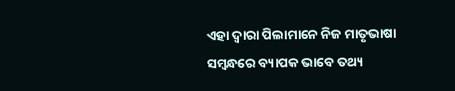ଏହା ଦ୍ୱାରା ପିଲାମାନେ ନିଜ ମାତୃଭାଷା ସମ୍ବନ୍ଧରେ ବ୍ୟାପକ ଭାବେ ତଥ୍ୟ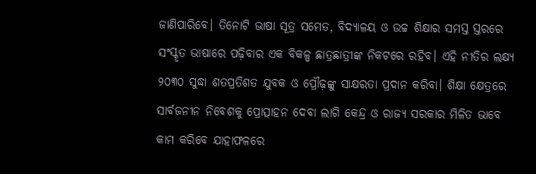ଜାଣିପାରିବେ। ତିନୋଟି ଭାଷା ସୂତ୍ର ସମେତ, ବିଦ୍ୟାଳୟ ଓ ଉଚ୍ଚ ଶିକ୍ଷାର ସମସ୍ତ ସ୍ତରରେ ସଂସ୍କୃତ ଭାଷାରେ ପଢ଼ିବାର ଏକ ବିକଳ୍ପ ଛାତ୍ରଛାତ୍ରୀଙ୍କ ନିକଟରେ ରହିବ। ଏହି ନୀତିର ଲକ୍ଷ୍ୟ ୨୦୩୦ ସୁଦ୍ଧା ଶତପ୍ରତିଶତ ଯୁବକ ଓ ପ୍ରୌଢ଼ଙ୍କୁ ସାକ୍ଷରତା ପ୍ରଦାନ କରିବା। ଶିକ୍ଷା କ୍ଷେତ୍ରରେ ସାର୍ବଜନୀନ ନିବେଶକୁ ପ୍ରୋତ୍ସାହନ ଦେବା ଲାଗି କେନ୍ଦ୍ର ଓ ରାଜ୍ୟ ସରକାର ମିଳିତ ଭାବେ କାମ କରିବେ ଯାହାଫଳରେ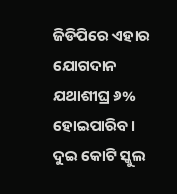ଜିଡିପିରେ ଏହାର ଯୋଗଦାନ ଯଥାଶୀଘ୍ର ୬% ହୋଇପାରିବ। ଦୁଇ କୋଟି ସ୍କୁଲ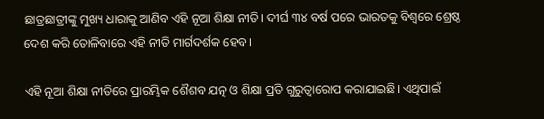ଛାତ୍ରଛାତ୍ରୀଙ୍କୁ ମୁଖ୍ୟ ଧାରାକୁ ଆଣିବ ଏହି ନୂଆ ଶିକ୍ଷା ନୀତି। ଦୀର୍ଘ ୩୪ ବର୍ଷ ପରେ ଭାରତକୁ ବିଶ୍ୱରେ ଶ୍ରେଷ୍ଠ ଦେଶ କରି ତୋଳିବାରେ ଏହି ନୀତି ମାର୍ଗଦର୍ଶକ ହେବ।

ଏହି ନୂଆ ଶିକ୍ଷା ନୀତିରେ ପ୍ରାରମ୍ଭିକ ଶୈଶବ ଯତ୍ନ ଓ ଶିକ୍ଷା ପ୍ରତି ଗୁରୁତ୍ୱାରୋପ କରାଯାଇଛି। ଏଥିପାଇଁ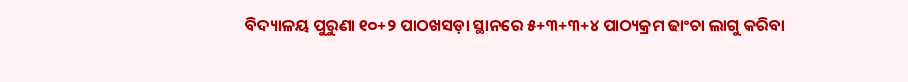ବିଦ୍ୟାଳୟ ପୁରୁଣା ୧୦+୨ ପାଠଖସଡ଼ା ସ୍ଥାନରେ ୫+୩+୩+୪ ପାଠ୍ୟକ୍ରମ ଢାଂଚା ଲାଗୁ କରିବା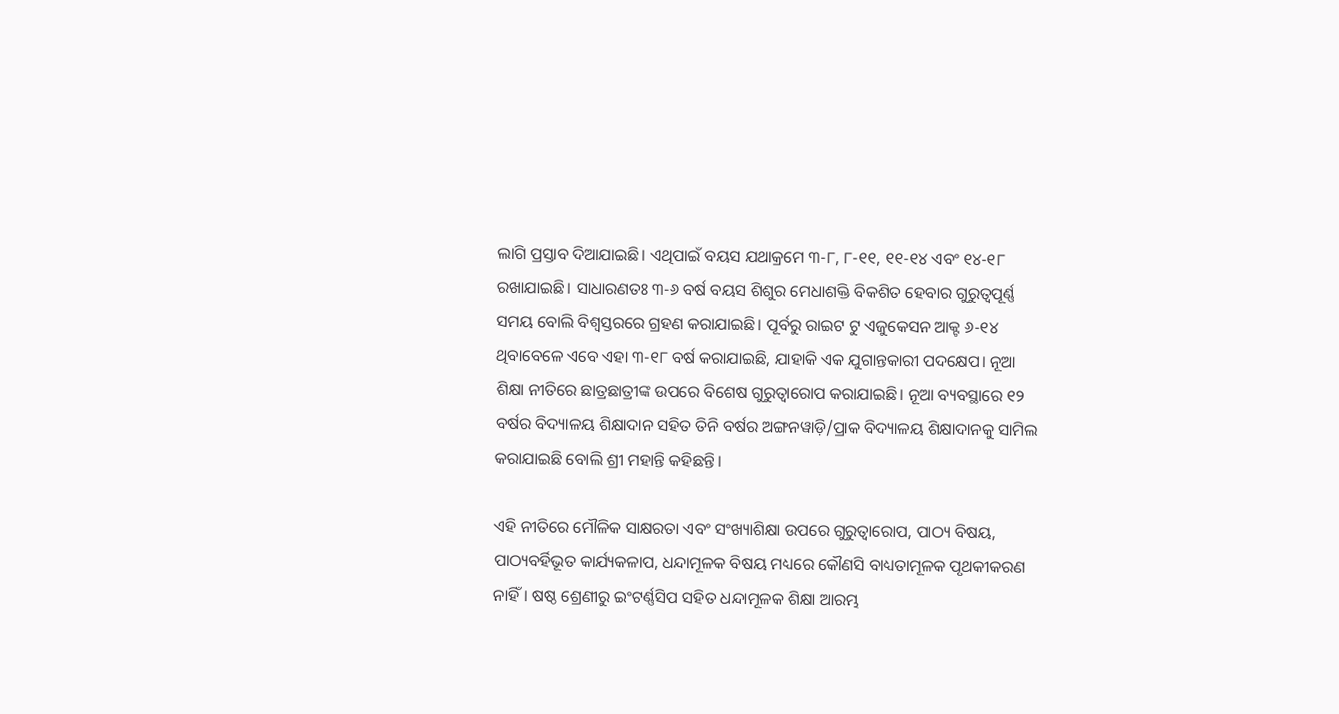ଲାଗି ପ୍ରସ୍ତାବ ଦିଆଯାଇଛି। ଏଥିପାଇଁ ବୟସ ଯଥାକ୍ରମେ ୩-୮, ୮-୧୧, ୧୧-୧୪ ଏବଂ ୧୪-୧୮ ରଖାଯାଇଛି। ସାଧାରଣତଃ ୩-୬ ବର୍ଷ ବୟସ ଶିଶୁର ମେଧାଶକ୍ତି ବିକଶିତ ହେବାର ଗୁରୁତ୍ୱପୂର୍ଣ୍ଣ ସମୟ ବୋଲି ବିଶ୍ୱସ୍ତରରେ ଗ୍ରହଣ କରାଯାଇଛି। ପୂର୍ବରୁ ରାଇଟ ଟୁ ଏଜୁକେସନ ଆକ୍ଟ ୬-୧୪ ଥିବାବେଳେ ଏବେ ଏହା ୩-୧୮ ବର୍ଷ କରାଯାଇଛି, ଯାହାକି ଏକ ଯୁଗାନ୍ତକାରୀ ପଦକ୍ଷେପ। ନୂଆ ଶିକ୍ଷା ନୀତିରେ ଛାତ୍ରଛାତ୍ରୀଙ୍କ ଉପରେ ବିଶେଷ ଗୁରୁତ୍ୱାରୋପ କରାଯାଇଛି। ନୂଆ ବ୍ୟବସ୍ଥାରେ ୧୨ ବର୍ଷର ବିଦ୍ୟାଳୟ ଶିକ୍ଷାଦାନ ସହିତ ତିନି ବର୍ଷର ଅଙ୍ଗନୱାଡ଼ି/ପ୍ରାକ ବିଦ୍ୟାଳୟ ଶିକ୍ଷାଦାନକୁ ସାମିଲ କରାଯାଇଛି ବୋଲି ଶ୍ରୀ ମହାନ୍ତି କହିଛନ୍ତି।

ଏହି ନୀତିରେ ମୌଳିକ ସାକ୍ଷରତା ଏବଂ ସଂଖ୍ୟାଶିକ୍ଷା ଉପରେ ଗୁରୁତ୍ୱାରୋପ, ପାଠ୍ୟ ବିଷୟ, ପାଠ୍ୟବର୍ହିଭୂତ କାର୍ଯ୍ୟକଳାପ, ଧନ୍ଦାମୂଳକ ବିଷୟ ମଧ୍ୟରେ କୌଣସି ବାଧ୍ୟତାମୂଳକ ପୃଥକୀକରଣ ନାହିଁ। ଷଷ୍ଠ ଶ୍ରେଣୀରୁ ଇଂଟର୍ଣ୍ଣସିପ ସହିତ ଧନ୍ଦାମୂଳକ ଶିକ୍ଷା ଆରମ୍ଭ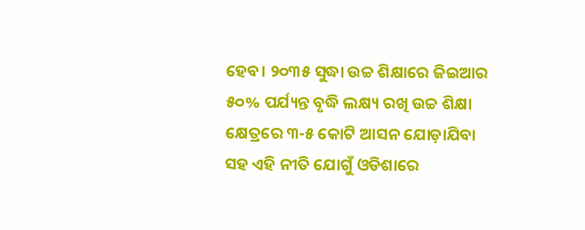ହେବ। ୨୦୩୫ ସୁଦ୍ଧା ଉଚ୍ଚ ଶିକ୍ଷାରେ ଜିଇଆର ୫୦% ପର୍ଯ୍ୟନ୍ତ ବୃଦ୍ଧି ଲକ୍ଷ୍ୟ ରଖି ଉଚ୍ଚ ଶିକ୍ଷା କ୍ଷେତ୍ରରେ ୩-୫ କୋଟି ଆସନ ଯୋଡ଼ାଯିବା ସହ ଏହି ନୀତି ଯୋଗୁଁ ଓଡିଶାରେ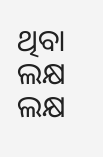ଥିବା ଲକ୍ଷ ଲକ୍ଷ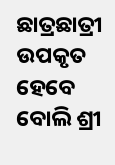ଛାତ୍ରଛାତ୍ରୀ ଉପକୃତ ହେବେ ବୋଲି ଶ୍ରୀ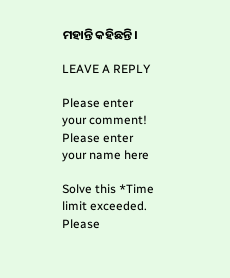ମହାନ୍ତି କହିଛନ୍ତି।

LEAVE A REPLY

Please enter your comment!
Please enter your name here

Solve this *Time limit exceeded. Please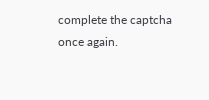complete the captcha once again.